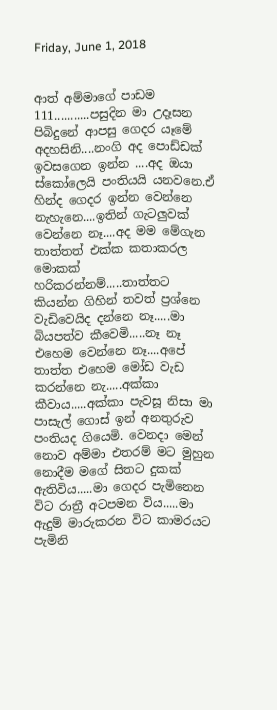Friday, June 1, 2018


ආත් අම්මාගේ පාඩම 111...........පසුදින මා උදෑසන පිබිදුනේ ආපසු ගෙදර යෑමේ අදහසිනි....නංගි අද පොඩ්ඩක් ඉවසගෙන ඉන්න ....අද ඔයා ස්කෝලෙයි පංතියයි යනවනෙ.ඒ හින්ද ගෙදර ඉන්න වෙන්නෙ නැහැනෙ....ඉතින් ගැටලුවක් වෙන්නෙ නෑ....අද මම මේගැන තාත්තත් එක්ක කතාකරල මොකක් හරිකරන්නම්.....තාත්තට කියන්න ගිහින් තවත් ප්‍රශ්නෙ වැඩිවෙයිද දන්නෙ නෑ.....මා බියපත්ව කීවෙමි.....නෑ නෑ එහෙම වෙන්නෙ නෑ....අපේ තාත්ත එහෙම මෝඩ වැඩ කරන්නෙ නැ.....අක්කා කීවාය.....අක්කා පැවසූ නිසා මා පාසැල් ගොස් ඉන් අනතුරුව පංතියද ගියෙමි. වෙනදා මෙන් නොව අම්මා එතරම් මට මුහුන නොදීම මගේ සිතට දුකක් ඇතිවිය.....මා ගෙදර පැමිනෙන විට රාත්‍රී අටපමන විය.....මා ඇදුම් මාරුකරන විට කාමරයට පැමිනි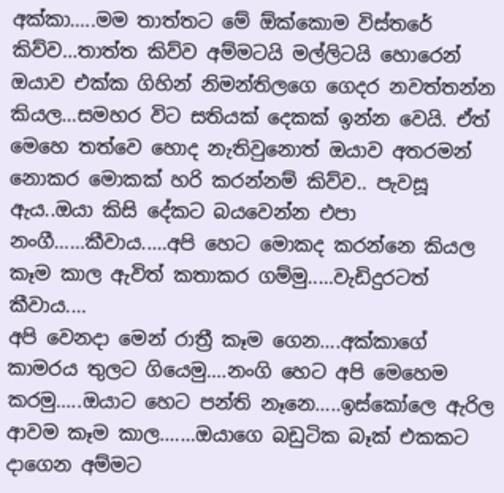අක්කා.....මම තාත්තට මේ ඕක්කොම විස්තරේ කිව්ව...තාත්ත කිව්ව අම්මටයි මල්ලිටයි හොරෙන් ඔයාව එක්ක ගිහින් නිමන්තිලගෙ ගෙදර නවත්තන්න කියල...සමහර විට සතියක් දෙකක් ඉන්න වෙයි. ඒත් මෙහෙ තත්වෙ හොද නැතිවුනොත් ඔයාව අතරමන් නොකර මොකක් හරි කරන්නම් කිව්ව.. පැවසූ ඇය..ඔයා කිසි දේකට බයවෙන්න එපා නංගී......කීවාය.....අපි හෙට මොකද කරන්නෙ කියල කෑම කාල ඇවිත් කතාකර ගම්මු.....වැඩිදුරටත් කීවාය....
අපි වෙනදා මෙන් රාත්‍රී කෑම ගෙන....අක්කාගේ කාමරය තුලට ගියෙමු....නංගි හෙට අපි මෙහෙම කරමු.....ඔයාට හෙට පන්ති නෑනෙ.....ඉස්කෝලෙ ඇරිල ආවම කෑම කාල.......ඔයාගෙ බඩුටික බෑක් එකකට දාගෙන අම්මට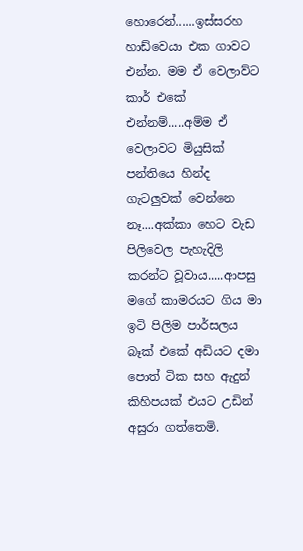හොරෙන්......ඉස්සරහ හාඩ්වෙයා එක ගාවට එන්න. මම ඒ වෙලාව්ට කාර් එකේ එන්නම්.....අම්ම ඒ වෙලාවට මියුසික් පන්තියෙ හින්ද ගැටලුවක් වෙන්නෙ නෑ....අක්කා හෙට වැඩ පිලිවෙල පැහැදිලි කරන්ට වූවාය.....ආපසු මගේ කාමරයට ගිය මා ඉටි පිලිම පාර්සලය බෑක් එකේ අඩියට දමා පොත් ටික සහ ඇදුන් කිහිපයක් එයට උඩින් අසුරා ගත්තෙමි.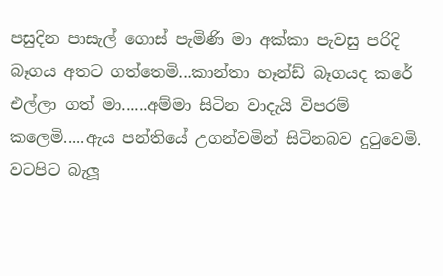පසුදින පාසැල් ගොස් පැමිණි මා අක්කා පැවසු පරිදි බෑගය අතට ගත්තෙමි...කාන්තා හෑන්ඩ් බෑගයද කරේ එල්ලා ගත් මා......අම්මා සිටින වාදැයි විපරම් කලෙමි.....ඇය පන්තියේ උගන්වමින් සිටිනබව දුටුවෙමි. වටපිට බැලූ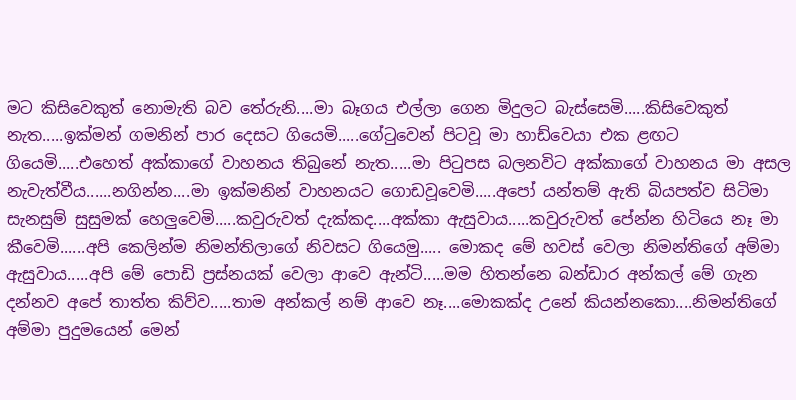මට කිසිවෙකුත් නොමැති බව තේරුනි....මා බෑගය එල්ලා ගෙන මිදුලට බැස්සෙමි.....කිසිවෙකුත් නැත.....ඉක්මන් ගමනින් පාර දෙසට ගියෙමි.....ගේටුවෙන් පිටවූ මා හාඩ්වෙයා එක ළඟට ගියෙමි.....එහෙත් අක්කාගේ වාහනය තිබුනේ නැත.....මා පිටුපස බලනවිට අක්කාගේ වාහනය මා අසල නැවැත්වීය......නගින්න....මා ඉක්මනින් වාහනයට ගොඩවූවෙමි.....අපෝ යන්තම් ඇති බියපත්ව සිටිමා සැනසුම් සුසුමක් හෙලුවෙමි.....කවුරුවත් දැක්කද....අක්කා ඇසුවාය.....කවුරුවත් පේන්න හිටියෙ නෑ මා කීවෙමි......අපි කෙලින්ම නිමන්තිලාගේ නිවසට ගියෙමු..... මොකද මේ හවස් වෙලා නිමන්තිගේ අම්මා ඇසුවාය.....අපි මේ පොඩි ප්‍රස්නයක් වෙලා ආවෙ ඇන්ටි.....මම හිතන්නෙ බන්ඩාර අන්කල් මේ ගැන දන්නව අපේ තාත්ත කිව්ව.....තාම අන්කල් නම් ආවෙ නෑ....මොකක්ද උනේ කියන්නකො....නිමන්තිගේ අම්මා පුදුමයෙන් මෙන්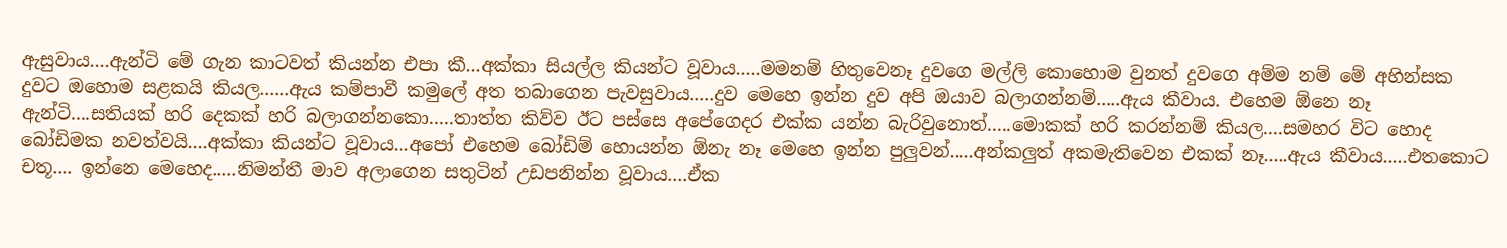ඇසුවාය....ඇන්ටි මේ ගැන කාටවත් කියන්න එපා කී...අක්කා සියල්ල කියන්ට වූවාය.....මමනම් හිතුවෙනෑ දුවගෙ මල්ලි කොහොම වුනත් දුවගෙ අම්ම නම් මේ අහින්සක දුවට ඔහොම සළකයි කියල......ඇය කම්පාවී කමුලේ අත තබාගෙන පැවසුවාය.....දුව මෙහෙ ඉන්න දුව අපි ඔයාව බලාගන්නම්.....ඇය කීවාය. එහෙම ඕනෙ නෑ ඇන්ටි....සතියක් හරි දෙකක් හරි බලාගන්නකො.....තාත්ත කිව්ව ඊට පස්සෙ අපේගෙදර එක්ක යන්න බැරිවුනොත්.....මොකක් හරි කරන්නම් කියල....සමහර විට හොද බෝඩිමක නවත්වයි....අක්කා කියන්ට වූවාය...අපෝ එහෙම බෝඩිම් හොයන්න ඕනැ නෑ මෙහෙ ඉන්න පුලුවන්.....අන්කලුත් අකමැතිවෙන එකක් නෑ.....ඇය කීවාය.....එතකොට චතූ.... ඉන්නෙ මෙහෙද.....නිමන්තී මාව අලාගෙන සතුටින් උඩපනින්න වූවාය....ඒක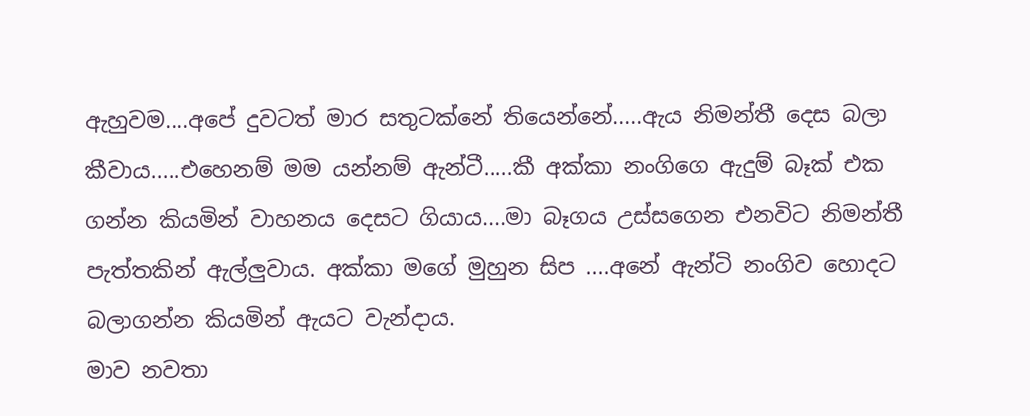ඇහුවම....අපේ දුවටත් මාර සතුටක්නේ තියෙන්නේ.....ඇය නිමන්තී දෙස බලා කීවාය.....එහෙනම් මම යන්නම් ඇන්ටී.....කී අක්කා නංගිගෙ ඇදුම් බෑක් එක ගන්න කියමින් වාහනය දෙසට ගියාය....මා බෑගය උස්සගෙන එනවිට නිමන්තී පැත්තකින් ඇල්ලුවාය. අක්කා මගේ මුහුන සිප ....අනේ ඇන්ටි නංගිව හොදට බලාගන්න කියමින් ඇයට වැන්දාය.
මාව නවතා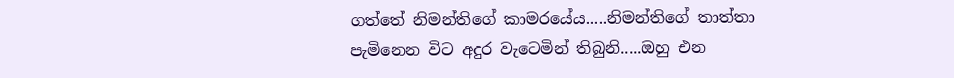ගත්තේ නිමන්තිගේ කාමරයේය.....නිමන්තිගේ තාත්තා පැමිනෙන විට අදුර වැටෙමින් තිබුනි.....ඔහු එන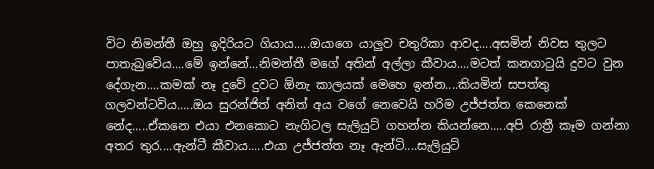විට නිමන්තී ඔහු ඉදිරියට ගියාය.....ඔයාගෙ යාලුව චතුරිකා ආවද....අසමින් නිවස තුලට පාතැබුවේය....මේ ඉන්නේ...නිමන්තී මගේ අතින් අල්ලා කීවාය....මටත් කනගාටුයි දුවට වුන දේගැන....කමක් නෑ දුවේ දුවට ඕනැ කාලයක් මෙහෙ ඉන්න....කියමින් සපත්තු ගලවන්ටවිය.....ඔය සුරන්ජිත් අනිත් අය වගේ නෙවෙයි හරිම උජ්ජත්ත කෙනෙක් නේද.....ඒකනෙ එයා එනකොට නැගිටල සැලියුට් ගහන්න කියන්නෙ.....අපි රාත්‍රී කෑම ගන්නා අතර තුර....ඇන්ටී කීවාය.....එයා උජ්ජත්ත නෑ ඇන්ටි....සැලියුට්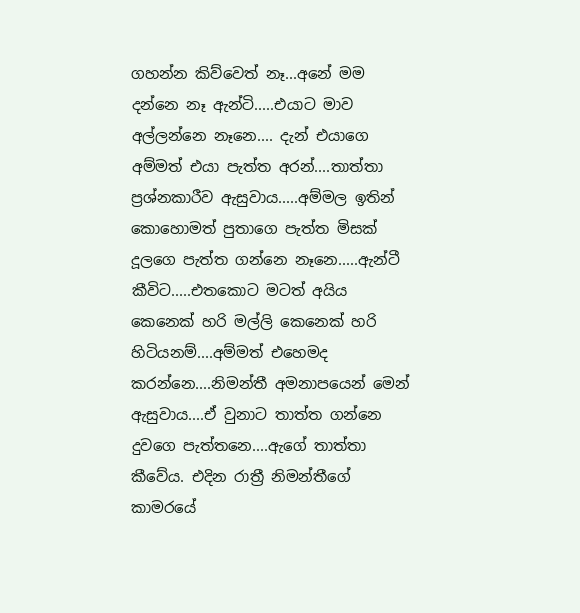ගහන්න කිව්වෙත් නෑ...අනේ මම දන්නෙ නෑ ඇන්ටි.....එයාට මාව අල්ලන්නෙ නෑනෙ.... දැන් එයාගෙ අම්මත් එයා පැත්ත අරන්....තාත්තා ප්‍රශ්නකාරීව ඇසුවාය.....අම්මල ඉතින් කොහොමත් පුතාගෙ පැත්ත මිසක් දූලගෙ පැත්ත ගන්නෙ නෑනෙ.....ඇන්ටී කීවිට.....එතකොට මටත් අයිය කෙනෙක් හරි මල්ලි කෙනෙක් හරි හිටියනම්....අම්මත් එහෙමද කරන්නෙ....නිමන්තී අමනාපයෙන් මෙන් ඇසුවාය....ඒ වුනාට තාත්ත ගන්නෙ දුවගෙ පැත්තනෙ....ඇගේ තාත්තා කීවේය. එදින රාත්‍රී නිමන්තීගේ කාමරයේ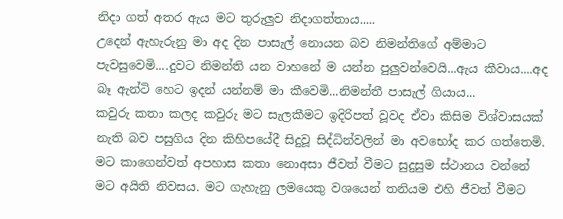නිදා ගත් අතර ඇය මට තුරුලුව නිදාගත්තාය.....
උදෙන් ඇහැරුනු මා අද දින පාසැල් නොයන බව නිමන්තිගේ අම්මාට පැවසුවෙමි....දුවට නිමන්ති යන වාහනේ ම යන්න පුලුවන්වෙයි...ඇය කීවාය....අද බෑ ඇන්ටි හෙට ඉදන් යන්නම් මා කීවෙමි...නිමන්තී පාසැල් ගියාය...
කවුරු කතා කලද කවුරු මට සැලකීමට ඉදිරිපත් වූවද ඒවා කිසිම විශ්වාසයක් නැති බව පසුගිය දින කිහිපයේදී සිදුවූ සිද්ධින්වලින් මා අවභෝද කර ගත්තෙමි. මට කාගෙන්වත් අපහාස කතා නොඅසා ජීවත් වීමට සුදුසුම ස්ථානය වන්නේ මට අයිති නිවසය. මට ගැහැනු ලමයෙකු වශයෙන් තනියම එහි ජීවත් වීමට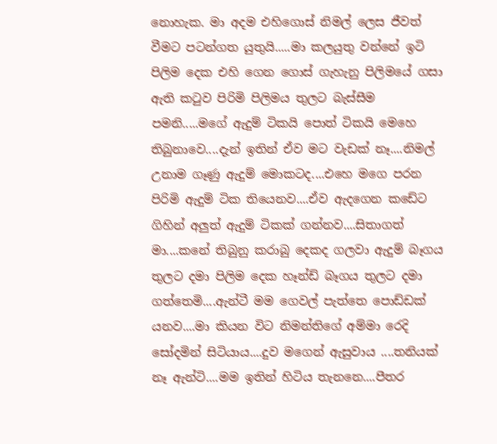නොහැක. මා අදම එහිගොස් නිමල් ලෙස ජීවත් වීමට පටන්ගත යුතුයි.....මා කලයුතු වන්නේ ඉටි පිලිම දෙක එහි ගෙන ගොස් ගැහැනු පිලිමයේ ගසා ඇති කටුව පිරිමි පිලිමය තුලට බැස්සීම පමනි.....මගේ ඇදුම් ටිකයි පොත් ටිකයි මෙහෙ තිබුනාවෙ....දැන් ඉතින් ඒව මට වැඩක් නෑ....නිමල් උනාම ගෑණු ඇදුම් මොකටද....එහෙ මගෙ පරන පිරිමි ඇදුම් ටික තියෙනව....ඒව ඇදගෙන කඩේට ගිහින් අලුත් ඇදුම් ටිකක් ගන්නව....සිතාගත් මා....කනේ තිබුනු කරාබු දෙකද ගලවා ඇදුම් බෑගය තුලට දමා පිලිම දෙක හෑන්ඩ් බෑගය තුලට දමා ගත්තෙමි....ඇන්ටී මම ගෙවල් පැත්තෙ පොඩ්ඩක් යනව....මා කියන විට නිමන්තිගේ අම්මා රෙදි සෝදමින් සිටියාය....දුව මගෙන් ඇසුවාය ....තනියක් නෑ ඇන්ටි....මම ඉතින් හිටිය තැනනෙ....පීතර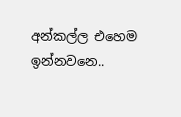අන්කල්ල එහෙම ඉන්නවනෙ..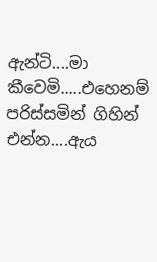ඇන්ටි....මා කීවෙමි.....එහෙනම් පරිස්සමින් ගිහින් එන්න....ඇය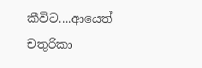කීවිට....ආයෙත් චතුරිකා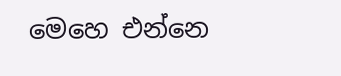මෙහෙ එන්නෙ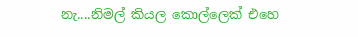නැ....නිමල් කියල කොල්ලෙක් එහෙ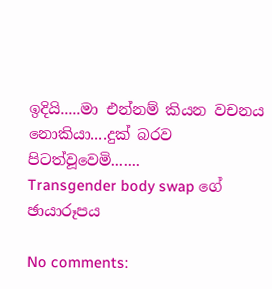ඉදියි.....මා එන්නම් කියන වචනය නොකියා....දුක් බරව පිටත්වූවෙමි.......
Transgender body swap ගේ ඡායාරූපය

No comments: